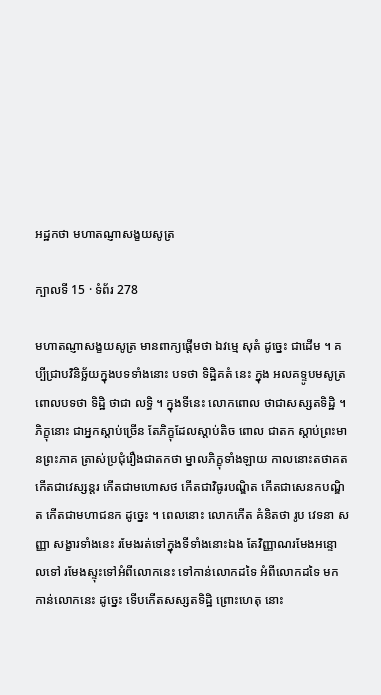អដ្ឋកថា មហាតណ្ញាសង្ខយសូត្រ

ក្បាលទី 15 · ទំព័រ 278

មហាតណ្ញាសង្ខយសូត្រ មានពាក្យផ្តើមថា ឯវម្មេ សុតំ ដូច្នេះ ជាដើម ។ គប្បីជ្រាបវិនិច្ឆ័យក្នុងបទទាំងនោះ បទថា ទិដ្ឋិគតំ នេះ ក្នុង អលគទ្ទូបមសូត្រ ពោលបទថា ទិដ្ឋិ ថាជា លទ្ធិ ។ ក្នុងទីនេះ លោកពោល ថាជាសស្សតទិដ្ឋិ ។ ភិក្ខុនោះ ជាអ្នកស្តាប់ច្រើន តែភិក្ខុដែលស្តាប់តិច ពោល ជាតក ស្តាប់ព្រះមានព្រះភាគ ត្រាស់ប្រជុំរឿងជាតកថា ម្នាលភិក្ខុទាំងឡាយ កាលនោះតថាគត កើតជាវេស្សន្តរ កើតជាមហោសថ កើតជាវិធូរបណ្ឌិត កើតជាសេនកបណ្ឌិត កើតជាមហាជនក ដូច្នេះ ។ ពេលនោះ លោកកើត គំនិតថា រូប វេទនា សញ្ញា សង្ខារទាំងនេះ រមែងរត់ទៅក្នុងទីទាំងនោះឯង តែវិញ្ញាណរមែងអន្ទោលទៅ រមែងស្ទុះទៅអំពីលោកនេះ ទៅកាន់លោកដទៃ អំពីលោកដទៃ មកកាន់លោកនេះ ដូច្នេះ ទើបកើតសស្សតទិដ្ឋិ ព្រោះហេតុ នោះ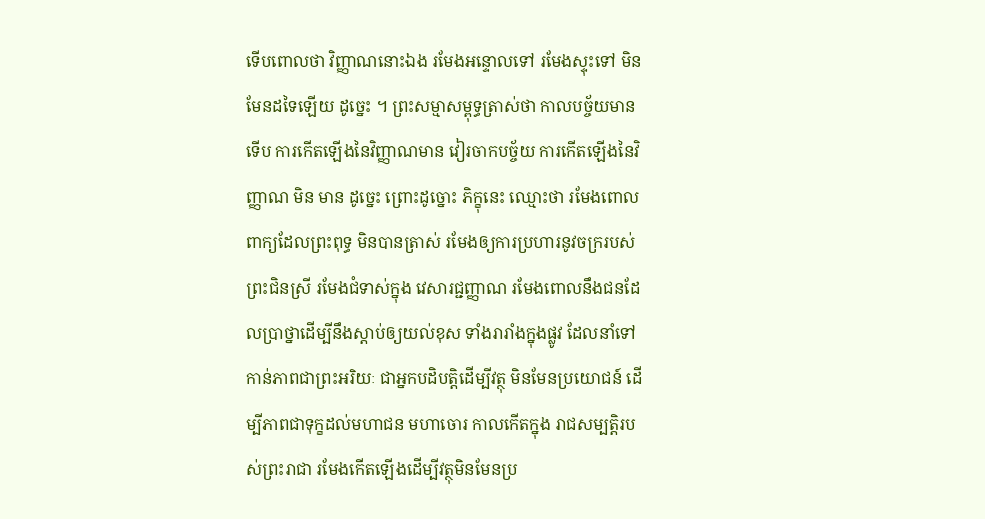ទើបពោលថា វិញ្ញាណនោះឯង រមែងអន្ទោលទៅ រមែងស្ទុះទៅ មិន មែនដទៃឡើយ ដូច្នេះ ។ ព្រះសម្មាសម្ពុទ្ធត្រាស់ថា កាលបច្ច័យមាន ទើប ការកើតឡើងនៃវិញ្ញាណមាន វៀរចាកបច្ច័យ ការកើតឡើងនៃវិញ្ញាណ មិន មាន ដូច្នេះ ព្រោះដូច្នោះ ភិក្ខុនេះ ឈ្មោះថា រមែងពោលពាក្យដែលព្រះពុទ្ធ មិនបានត្រាស់ រមែងឲ្យការប្រហារនូវចក្ររបស់ព្រះជិនស្រី រមែងជំទាស់ក្នុង វេសារជ្ជញ្ញាណ រមែងពោលនឹងជនដែលប្រាថ្នាដើម្បីនឹងស្តាប់ឲ្យយល់ខុស ទាំងរារាំងក្នុងផ្លូវ ដែលនាំទៅកាន់ភាពជាព្រះអរិយៈ ជាអ្នកបដិបត្តិដើម្បីវត្ថុ មិនមែនប្រយោជន៍ ដើម្បីភាពជាទុក្ខដល់មហាជន មហាចោរ កាលកើតក្នុង រាជសម្បត្តិរបស់ព្រះរាជា រមែងកើតឡើងដើម្បីវត្ថុមិនមែនប្រ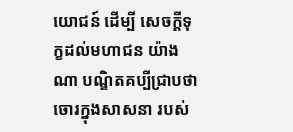យោជន៍ ដើម្បី សេចក្តីទុក្ខដល់មហាជន យ៉ាងណា បណ្ឌិតគប្បីជ្រាបថា ចោរក្នុងសាសនា របស់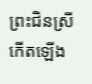ព្រះជិនស្រី កើតឡើង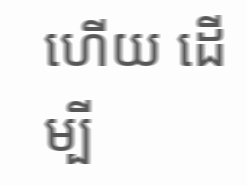ហើយ ដើម្បី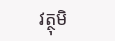វត្ថុមិ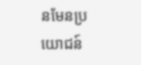នមែនប្រយោជន៍